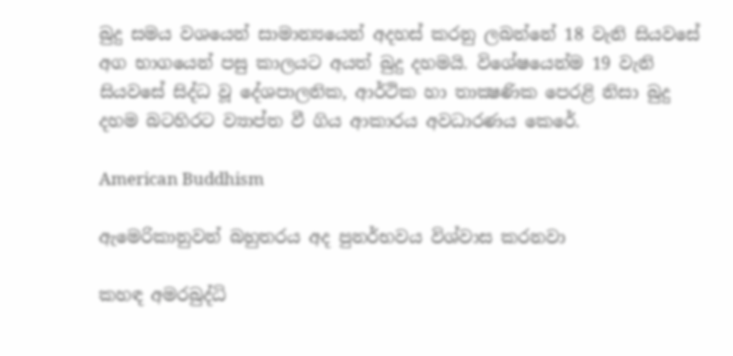බුදු සමය වශයෙන් සාමාන්‍යයෙන් අදහස්‌ කරනු ලබන්නේ 18 වැනි සියවසේ අග භාගයෙන් පසු කාලයට අයත් බුදු දහමයි. විශේෂයෙන්ම 19 වැනි සියවසේ සිද්ධ වූ දේශපාලනික, ආර්ථික හා තාක්‍ෂණික පෙරළි නිසා බුදු දහම බටහිරට ව්‍යාප්ත වී ගිය ආකාරය අවධාරණය කෙරේ.

American Buddhism

ඇමෙරිකානුවන් බහුතරය අද පුනර්භවය විශ්වාස කරනවා

කහඳ අමරබුද්ධි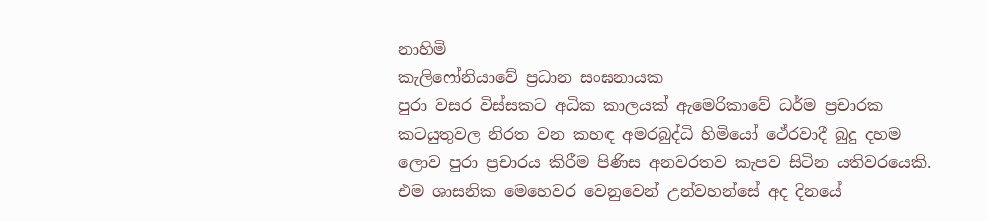නාහිමි
කැලිෆෝනියාවේ ප්‍රධාන සංඝනායක
පුරා වසර විස්සකට අධික කාලයක් ඇමෙරිකාවේ ධර්ම ප්‍රචාරක කටයුතුවල නිරත වන කහඳ අමරබුද්ධි හිමියෝ ථේරවාදී බුදු දහම ලොව පුරා ප්‍රචාරය කිරීම පිණිස අනවරතව කැපව සිටින යතිවරයෙකි. එම ශාසනික මෙහෙවර වෙනුවෙන් උන්වහන්සේ අද දිනයේ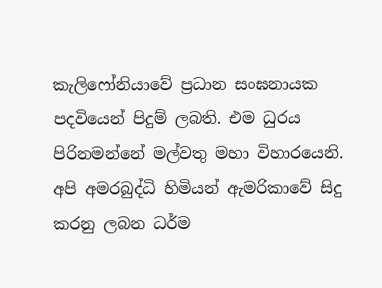කැලිෆෝනියාවේ ප්‍රධාන සංඝනායක පදවියෙන් පිදුම් ලබති. එම ධුරය පිරිනමන්නේ මල්වතු මහා විහාරයෙනි. අපි අමරබුද්ධි හිමියන් ඇමරිකාවේ සිදු කරනු ලබන ධර්ම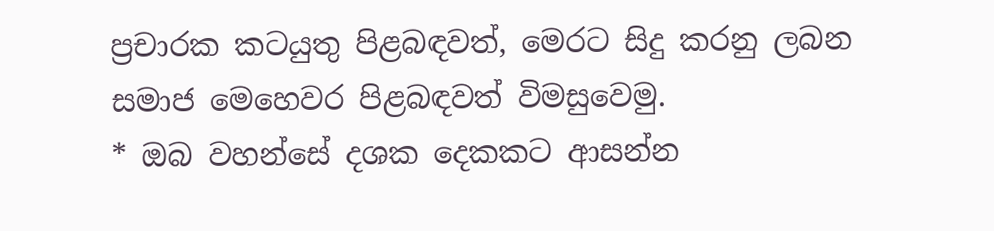ප්‍රචාරක කටයුතු පිළබඳවත්, මෙරට සිදු කරනු ලබන සමාජ මෙහෙවර පිළබඳවත් විමසුවෙමු.
* ඔබ වහන්සේ දශක දෙකකට ආසන්න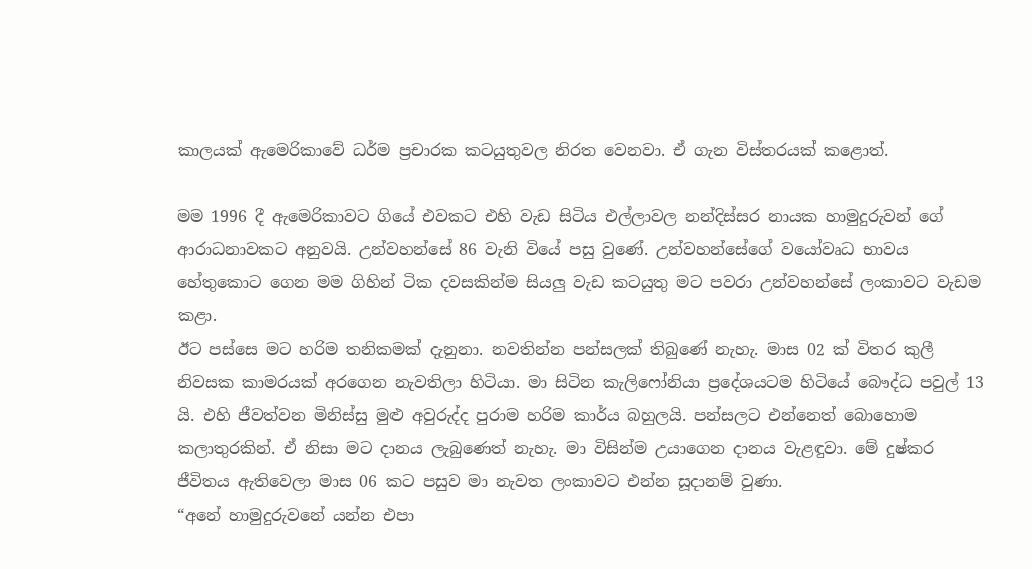කාලයක් ඇමෙරිකාවේ ධර්ම ප්‍රචාරක කටයුතුවල නිරත වෙනවා. ඒ ගැන විස්තරයක් කළොත්.

මම 1996 දී ඇමෙරිකාවට ගියේ එවකට එහි වැඩ සිටිය එල්ලාවල නන්දිස්සර නායක හාමුදුරුවන් ගේ ආරාධනාවකට අනුවයි. උන්වහන්සේ 86 වැනි වියේ පසු වුණේ. උන්වහන්සේගේ වයෝවෘධ භාවය හේතුකොට ගෙන මම ගිහින් ටික දවසකින්ම සියලු වැඩ කටයුතු මට පවරා උන්වහන්සේ ලංකාවට වැඩම කළා.
ඊට පස්සෙ මට හරිම තනිකමක් දැනුනා. නවතින්න පන්සලක් තිබුණේ නැහැ. මාස 02 ක් විතර කුලී නිවසක කාමරයක් අරගෙන නැවතිලා හිටියා. මා සිටින කැලිෆෝනියා ප්‍රදේශයටම හිටියේ බෞද්ධ පවුල් 13 යි. එහි ජීවත්වන මිනිස්සු මුළු අවුරුද්ද පුරාම හරිම කාර්ය බහුලයි. පන්සලට එන්නෙත් බොහොම කලාතුරකින්. ඒ නිසා මට දානය ලැබුණෙත් නැහැ. මා විසින්ම උයාගෙන දානය වැළඳුවා. මේ දුෂ්කර ජීවිතය ඇතිවෙලා මාස 06 කට පසුව මා නැවත ලංකාවට එන්න සූදානම් වුණා.
“අනේ හාමුදුරුවනේ යන්න එපා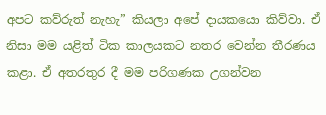අපට කව්රුත් නැහැ” කියලා අපේ දායකයො කිව්වා. ඒ නිසා මම යළිත් ටික කාලයකට නතර වෙන්න තීරණය කළා. ඒ අතරතුර දී මම පරිගණක උගන්වන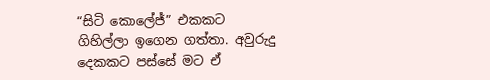“සිටි කොලේජ්” එකකට ගිහිල්ලා ඉගෙන ගත්තා. අවුරුදු දෙකකට පස්සේ මට ඒ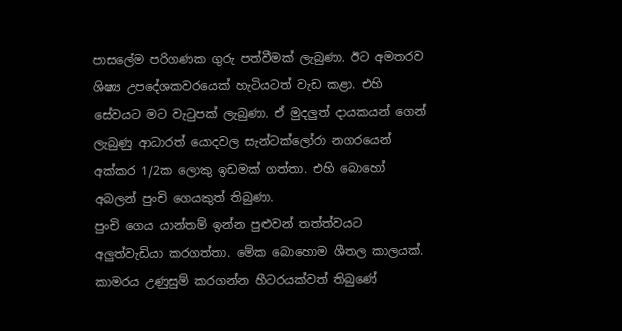පාසලේම පරිගණක ගුරු පත්වීමක් ලැබුණා. ඊට අමතරව ශිෂ්‍ය උපදේශකවරයෙක් හැටියටත් වැඩ කළා. එහි සේවයට මට වැටුපක් ලැබුණා. ඒ මුදලුත් දායකයන් ගෙන් ලැබුණු ආධාරත් යොදවල සැන්ටක්ලෝරා නගරයෙන් අක්කර 1/2ක ලොකු ඉඩමක් ගත්තා. එහි බොහෝ අබලන් පුංචි ගෙයකුත් තිබුණා.
පුංචි ගෙය යාන්තම් ඉන්න පුළුවන් තත්ත්වයට අලුත්වැඩියා කරගත්තා. මේක බොහොම ශීතල කාලයක්. කාමරය උණුසුම් කරගන්න හීටරයක්වත් තිබුණේ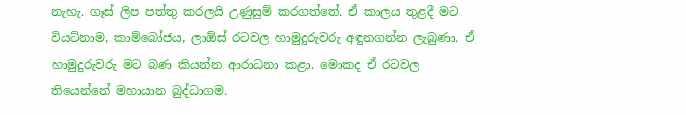නැහැ. ගෑස් ලිප පත්තු කරලයි උණුසුම් කරගත්තේ. ඒ කාලය තුළදී මට වියට්නාම, කාම්බෝජය, ලාඕස් රටවල හාමුදුරුවරු අඳුනගන්න ලැබුණා. ඒ හාමුදුරුවරු මට බණ කියන්න ආරාධනා කළා. මොකද ඒ රටවල තියෙන්නේ මහායාන බුද්ධාගම.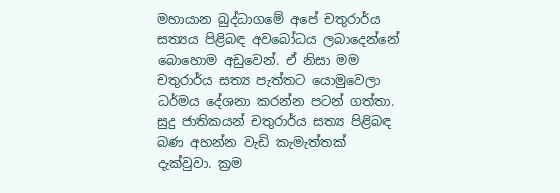මහායාන බුද්ධාගමේ අපේ චතුරාර්ය සත්‍යය පිළිබඳ අවබෝධය ලබාදෙන්නේ බොහොම අඩුවෙන්. ඒ නිසා මම චතුරාර්ය සත්‍ය පැත්තට යොමුවෙලා ධර්මය දේශනා කරන්න පටන් ගත්තා. සුදු ජාතිකයන් චතුරාර්ය සත්‍ය පිළිබඳ බණ අහන්න වැඩි කැමැත්තක් දැක්වුවා. ක්‍රම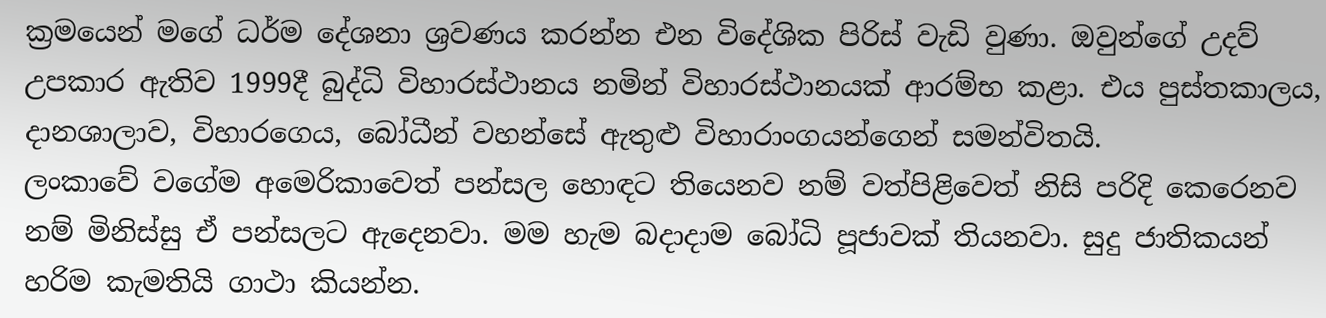ක්‍රමයෙන් මගේ ධර්ම දේශනා ශ්‍රවණය කරන්න එන විදේශික පිරිස් වැඩි වුණා. ඔවුන්ගේ උදව් උපකාර ඇතිව 1999දී බුද්ධි විහාරස්ථානය නමින් විහාරස්ථානයක් ආරම්භ කළා. එය පුස්තකාලය, දානශාලාව, විහාරගෙය, බෝධීන් වහන්සේ ඇතුළු විහාරාංගයන්ගෙන් සමන්විතයි.
ලංකාවේ වගේම අමෙරිකාවෙත් පන්සල හොඳට තියෙනව නම් වත්පිළිවෙත් නිසි පරිදි කෙරෙනව නම් මිනිස්සු ඒ පන්සලට ඇදෙනවා. මම හැම බදාදාම බෝධි පූජාවක් තියනවා. සුදු ජාතිකයන් හරිම කැමතියි ගාථා කියන්න.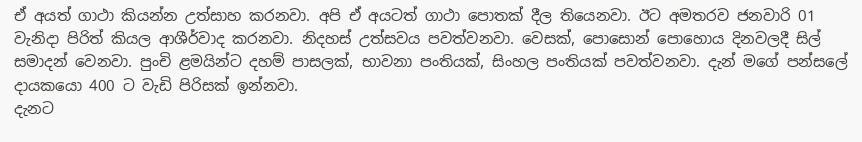ඒ අයත් ගාථා කියන්න උත්සාහ කරනවා. අපි ඒ අයටත් ගාථා පොතක් දීල තියෙනවා. ඊට අමතරව ජනවාරි 01 වැනිදා පිරිත් කියල ආශීර්වාද කරනවා. නිදහස් උත්සවය පවත්වනවා. වෙසක්, පොසොන් පොහොය දිනවලදී සිල් සමාදන් වෙනවා. පුංචි ළමයින්ට දහම් පාසලක්, භාවනා පංතියක්, සිංහල පංතියක් පවත්වනවා. දැන් මගේ පන්සලේ දායකයො 400 ට වැඩි පිරිසක් ඉන්නවා.
දැනට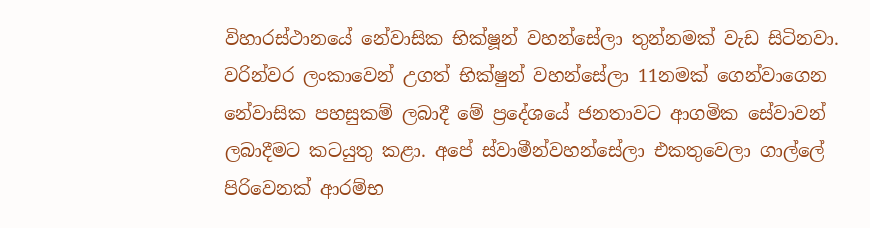විහාරස්ථානයේ නේවාසික භික්ෂූන් වහන්සේලා තුන්නමක් වැඩ සිටිනවා. වරින්වර ලංකාවෙන් උගත් භික්ෂුන් වහන්සේලා 11නමක් ගෙන්වාගෙන නේවාසික පහසුකම් ලබාදී මේ ප්‍රදේශයේ ජනතාවට ආගමික සේවාවන් ලබාදීමට කටයුතු කළා. අපේ ස්වාමීන්වහන්සේලා එකතුවෙලා ගාල්ලේ පිරිවෙනක් ආරම්භ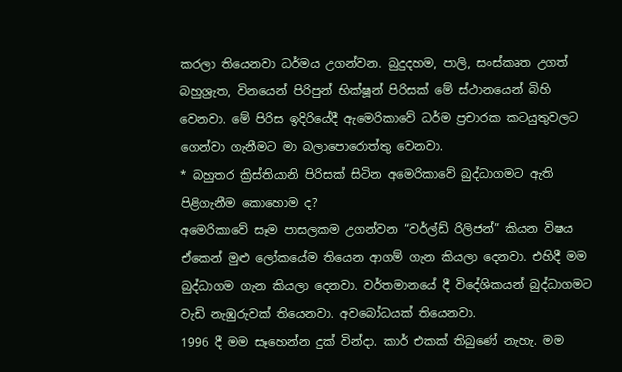කරලා තියෙනවා ධර්මය උගන්වන. බුදුදහම, පාලි, සංස්කෘත උගත් බහුශ්‍රැත, විනයෙන් පිරිපුන් භික්ෂූන් පිරිසක් මේ ස්ථානයෙන් බිහි වෙනවා. මේ පිරිස ඉදිරියේදී ඇමෙරිකාවේ ධර්ම ප්‍රචාරක කටයුතුවලට ගෙන්වා ගැනීමට මා බලාපොරොත්තු වෙනවා.
* බහුතර ක්‍රිස්තියානි පිරිසක් සිටින අමෙරිකාවේ බුද්ධාගමට ඇති පිළිගැනීම කොහොම ද?
අමෙරිකාවේ සෑම පාසලකම උගන්වන “වර්ල්ඩ් රිලිජන්” කියන විෂය ඒකෙන් මුළු ලෝකයේම තියෙන ආගම් ගැන කියලා දෙනවා. එහිදී මම බුද්ධාගම ගැන කියලා දෙනවා. වර්තමානයේ දී විදේශිකයන් බුද්ධාගමට වැඩි නැඹුරුවක් තියෙනවා. අවබෝධයක් තියෙනවා.
1996 දී මම සෑහෙන්න දුක් වින්දා. කාර් එකක් තිබුණේ නැහැ. මම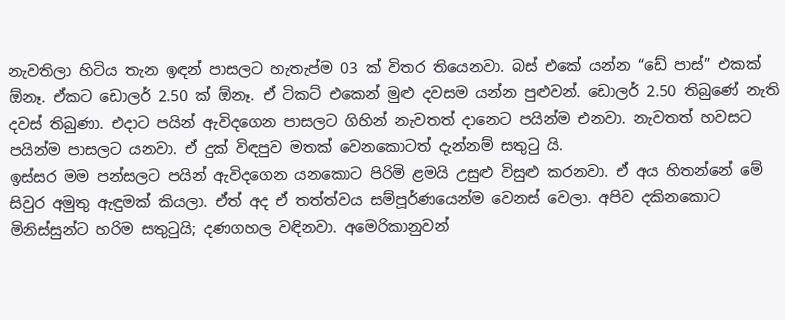නැවතිලා හිටිය තැන ඉඳන් පාසලට හැතැප්ම 03 ක් විතර තියෙනවා. බස් එකේ යන්න “ඩේ පාස්” එකක් ඕනෑ. ඒකට ඩොලර් 2.50 ක් ඕනෑ. ඒ ටිකට් එකෙන් මුළු දවසම යන්න පුළුවන්. ඩොලර් 2.50 තිබුණේ නැති දවස් තිබුණා. එදාට පයින් ඇවිදගෙන පාසලට ගිහින් නැවතත් දානෙට පයින්ම එනවා. නැවතත් හවසට පයින්ම පාසලට යනවා. ඒ දුක් විඳපුව මතක් වෙනකොටත් දැන්නම් සතුටු යි.
ඉස්සර මම පන්සලට පයින් ඇවිදගෙන යනකොට පිරිමි ළමයි උසුළු විසුළු කරනවා. ඒ අය හිතන්නේ මේ සිවුර අමුතු ඇඳුමක් කියලා. ඒත් අද ඒ තත්ත්වය සම්පූර්ණයෙන්ම වෙනස් වෙලා. අපිව දකිනකොට මිනිස්සුන්ට හරිම සතුටුයි; දණගහල වඳිනවා. අමෙරිකානුවන්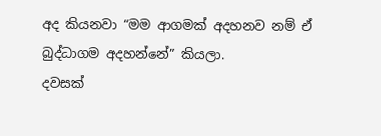අද කියනවා “මම ආගමක් අදහනව නම් ඒ බුද්ධාගම අදහන්නේ” කියලා.
දවසක්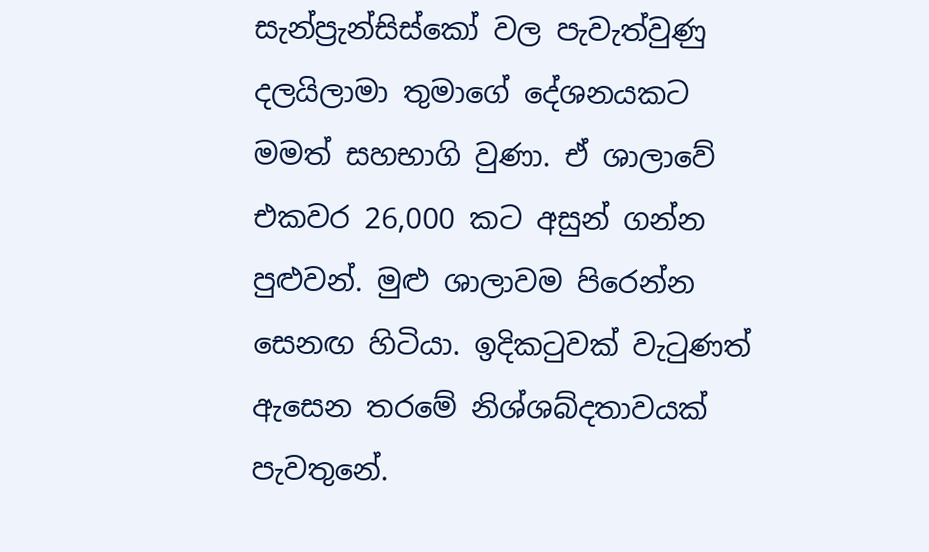සැන්ප්‍රැන්සිස්කෝ වල පැවැත්වුණු දලයිලාමා තුමාගේ දේශනයකට මමත් සහභාගි වුණා. ඒ ශාලාවේ එකවර 26,000 කට අසුන් ගන්න පුළුවන්. මුළු ශාලාවම පිරෙන්න සෙනඟ හිටියා. ඉදිකටුවක් වැටුණත් ඇසෙන තරමේ නිශ්ශබ්දතාවයක් පැවතුනේ.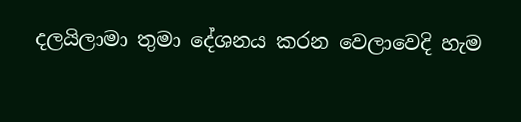දලයිලාමා තුමා දේශනය කරන වෙලාවෙදි හැම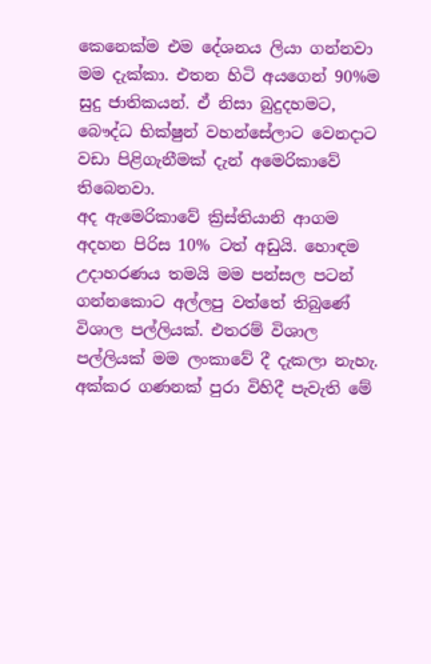කෙනෙක්ම එම දේශනය ලියා ගන්නවා මම දැක්කා. එතන හිටි අයගෙන් 90%ම සුදු ජාතිකයන්. ඒ නිසා බුදුදහමට, බෞද්ධ භික්ෂුන් වහන්සේලාට වෙනදාට වඩා පිළිගැනීමක් දැන් අමෙරිකාවේ තිබෙනවා.
අද ඇමෙරිකාවේ ක්‍රිස්තියානි ආගම අදහන පිරිස 10% ටත් අඩුයි. හොඳම උදාහරණය තමයි මම පන්සල පටන් ගන්නකොට අල්ලපු වත්තේ තිබුණේ විශාල පල්ලියක්. එතරම් විශාල පල්ලියක් මම ලංකාවේ දී දැකලා නැහැ. අක්කර ගණනක් පුරා විහිදී පැවැති මේ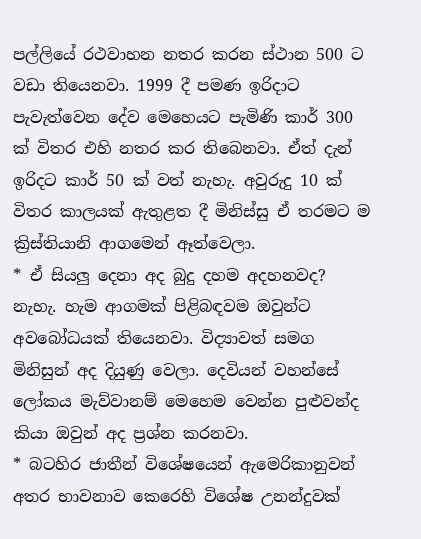පල්ලියේ රථවාහන නතර කරන ස්ථාන 500 ට වඩා තියෙනවා. 1999 දී පමණ ඉරිදාට පැවැත්වෙන දේව මෙහෙයට පැමිණි කාර් 300 ක් විතර එහි නතර කර තිබෙනවා. ඒත් දැන් ඉරිදට කාර් 50 ක් වත් නැහැ. අවුරුදු 10 ක් විතර කාලයක් ඇතුළත දී මිනිස්සු ඒ තරමට ම ක්‍රිස්තියානි ආගමෙන් ඈත්වෙලා.
* ඒ සියලු දෙනා අද බුදු දහම අදහනවද?
නැහැ. හැම ආගමක් පිළිබඳවම ඔවුන්ට අවබෝධයක් තියෙනවා. විද්‍යාවත් සමග මිනිසුන් අද දියුණු වෙලා. දෙවියන් වහන්සේ ලෝකය මැව්වානම් මෙහෙම වෙන්න පුළුවන්ද කියා ඔවුන් අද ප්‍රශ්න කරනවා.
* බටහිර ජාතීන් විශේෂයෙන් ඇමෙරිකානුවන් අතර භාවනාව කෙරෙහි විශේෂ උනන්දුවක්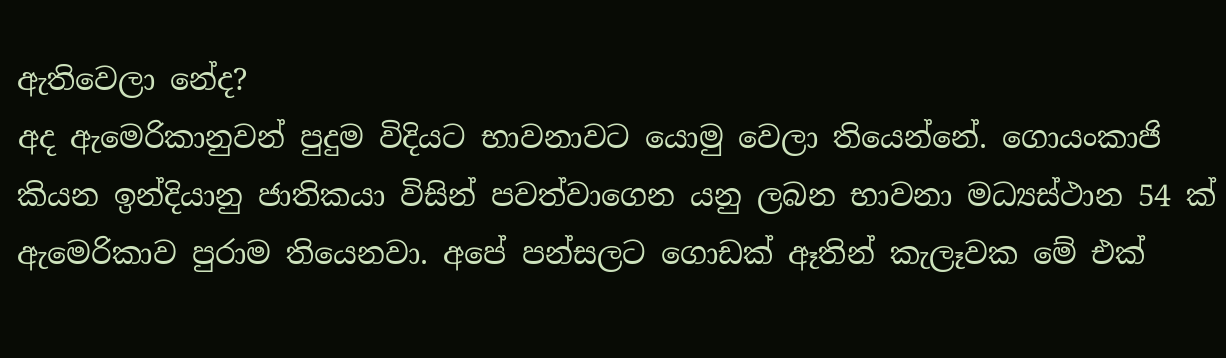ඇතිවෙලා නේද?
අද ඇමෙරිකානුවන් පුදුම විදියට භාවනාවට යොමු වෙලා තියෙන්නේ. ගොයංකාජි කියන ඉන්දියානු ජාතිකයා විසින් පවත්වාගෙන යනු ලබන භාවනා මධ්‍යස්ථාන 54 ක් ඇමෙරිකාව පුරාම තියෙනවා. අපේ පන්සලට ගොඩක් ඈතින් කැලෑවක මේ එක්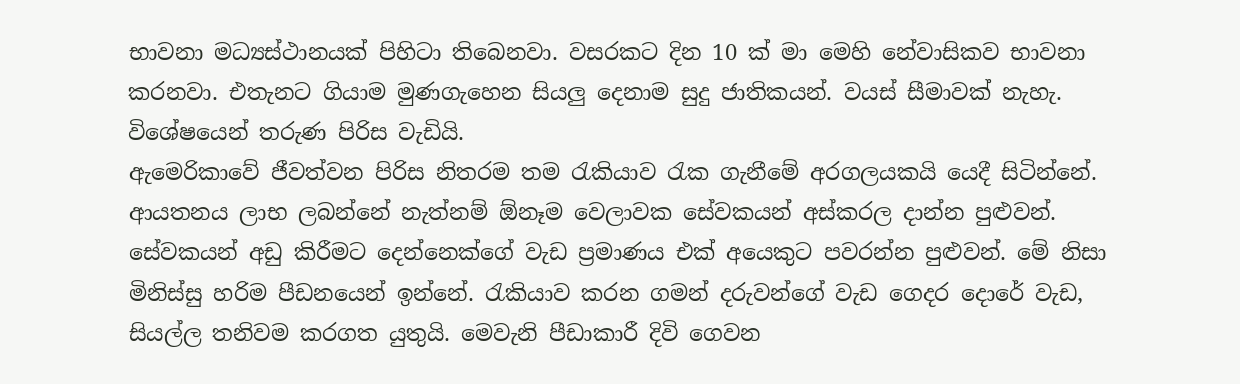භාවනා මධ්‍යස්ථානයක් පිහිටා තිබෙනවා. වසරකට දින 10 ක් මා මෙහි නේවාසිකව භාවනා කරනවා. එතැනට ගියාම මුණගැහෙන සියලු දෙනාම සුදු ජාතිකයන්. වයස් සීමාවක් නැහැ. විශේෂයෙන් තරුණ පිරිස වැඩියි.
ඇමෙරිකාවේ ජීවත්වන පිරිස නිතරම තම රැකියාව රැක ගැනීමේ අරගලයකයි යෙදී සිටින්නේ. ආයතනය ලාභ ලබන්නේ නැත්නම් ඕනෑම වෙලාවක සේවකයන් අස්කරල දාන්න පුළුවන්. සේවකයන් අඩු කිරීමට දෙන්නෙක්ගේ වැඩ ප්‍රමාණය එක් අයෙකුට පවරන්න පුළුවන්. මේ නිසා මිනිස්සු හරිම පීඩනයෙන් ඉන්නේ. රැකියාව කරන ගමන් දරුවන්ගේ වැඩ ගෙදර දොරේ වැඩ, සියල්ල තනිවම කරගත යුතුයි. මෙවැනි පීඩාකාරී දිවි ගෙවන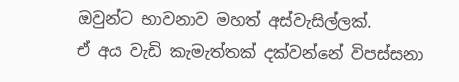ඔවුන්ට භාවනාව මහත් අස්වැසිල්ලක්.
ඒ අය වැඩි කැමැත්තක් දක්වන්නේ විපස්සනා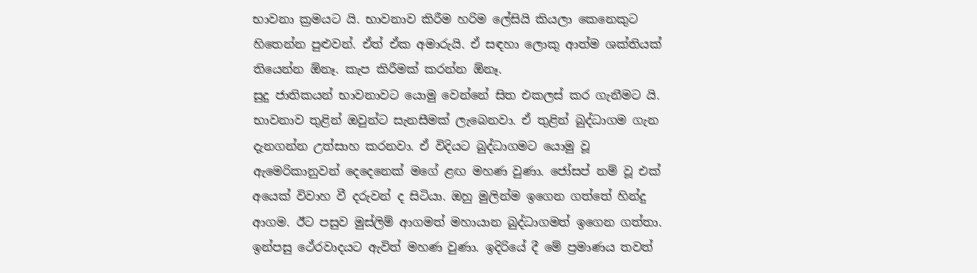භාවනා ක්‍රමයට යි. භාවනාව කිරීම හරිම ලේසියි කියලා කෙනෙකුට හිතෙන්න පුළුවන්. ඒත් ඒක අමාරුයි. ඒ සඳහා ලොකු ආත්ම ශක්තියක් තියෙන්න ඕනෑ. කැප කිරීමක් කරන්න ඕනෑ.
සුදු ජාතිකයන් භාවනාවට යොමු වෙන්නේ සිත එකලස් කර ගැනීමට යි. භාවනාව තුළින් ඔවුන්ට සැනසීමක් ලැබෙනවා. ඒ තුළින් බුද්ධාගම ගැන දැනගන්න උත්සාහ කරනවා. ඒ විදියට බුද්ධාගමට යොමු වූ ඇමෙරිකානුවන් දෙදෙනෙක් මගේ ළඟ මහණ වුණා. ජෝසප් නම් වූ එක් අයෙක් විවාහ වී දරුවන් ද සිටියා. ඔහු මුලින්ම ඉගෙන ගත්තේ හින්දු ආගම. ඊට පසුව මුස්ලිම් ආගමත් මහායාන බුද්ධාගමත් ඉගෙන ගත්තා. ඉන්පසු ථේරවාදයට ඇවිත් මහණ වුණා. ඉදිරියේ දී මේ ප්‍රමාණය තවත්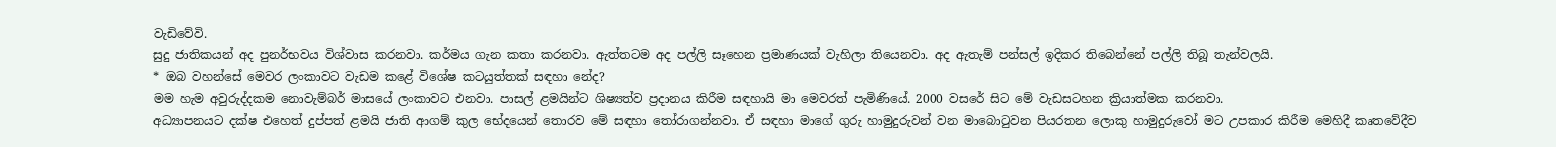වැඩිවේවි.
සුදු ජාතිකයන් අද පුනර්භවය විශ්වාස කරනවා. කර්මය ගැන කතා කරනවා. ඇත්තටම අද පල්ලි සෑහෙන ප්‍රමාණයක් වැහිලා තියෙනවා. අද ඇතැම් පන්සල් ඉදිකර තිබෙන්නේ පල්ලි තිබූ තැන්වලයි.
* ඔබ වහන්සේ මෙවර ලංකාවට වැඩම කළේ විශේෂ කටයුත්තක් සඳහා නේද?
මම හැම අවුරුද්දකම නොවැම්බර් මාසයේ ලංකාවට එනවා. පාසල් ළමයින්ට ශිෂ්‍යත්ව ප්‍රදානය කිරීම සඳහායි මා මෙවරත් පැමිණියේ. 2000 වසරේ සිට මේ වැඩසටහන ක්‍රියාත්මක කරනවා.
අධ්‍යාපනයට දක්ෂ එහෙත් දුප්පත් ළමයි ජාති ආගම් කුල භේදයෙන් තොරව මේ සඳහා තෝරාගන්නවා. ඒ සඳහා මාගේ ගුරු හාමුදුරුවන් වන මාබොටුවන පියරතන ලොකු හාමුදුරුවෝ මට උපකාර කිරීම මෙහිදී කෘතවේදීව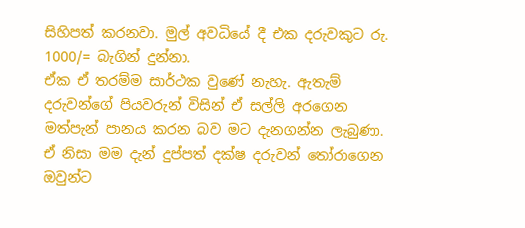සිහිපත් කරනවා. මුල් අවධියේ දී එක දරුවකුට රු. 1000/= බැගින් දුන්නා.
ඒක ඒ තරම්ම සාර්ථක වුණේ නැහැ. ඇතැම් දරුවන්ගේ පියවරුන් විසින් ඒ සල්ලි අරගෙන මත්පැන් පානය කරන බව මට දැනගන්න ලැබුණා. ඒ නිසා මම දැන් දුප්පත් දක්ෂ දරුවන් තෝරාගෙන ඔවුන්ට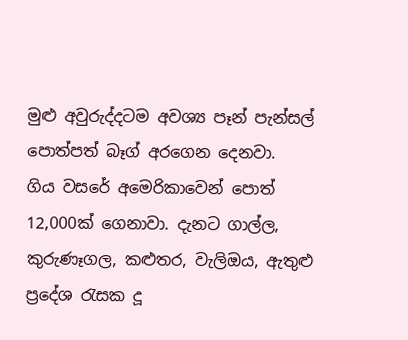මුළු අවුරුද්දටම අවශ්‍ය පෑන් පැන්සල් පොත්පත් බෑග් අරගෙන දෙනවා.
ගිය වසරේ අමෙරිකාවෙන් පොත් 12,000ක් ගෙනාවා. දැනට ගාල්ල, කුරුණෑගල, කළුතර, වැලිඔය, ඇතුළු ප්‍රදේශ රැසක දූ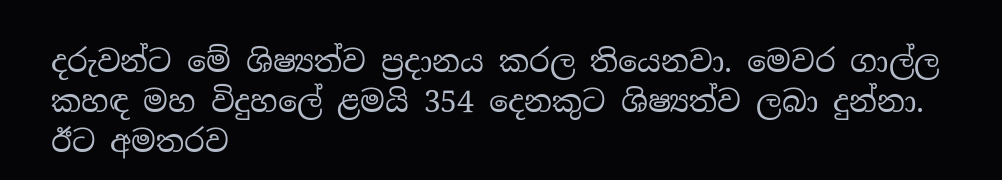දරුවන්ට මේ ශිෂ්‍යත්ව ප්‍රදානය කරල තියෙනවා. මෙවර ගාල්ල කහඳ මහ විදුහලේ ළමයි 354 දෙනකුට ශිෂ්‍යත්ව ලබා දුන්නා.
ඊට අමතරව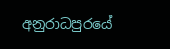අනුරාධපුරයේ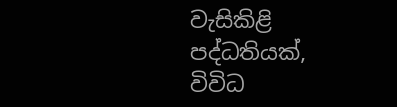වැසිකිළි පද්ධතියක්, විවිධ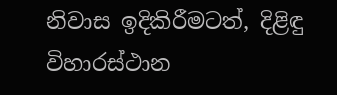නිවාස ඉදිකිරීමටත්, දිළිඳු විහාරස්ථාන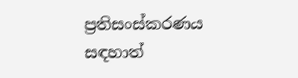ප්‍රතිසංස්කරණය සඳහාත්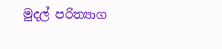මුදල් පරිත්‍යාග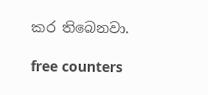කර තිබෙනවා.

free counters